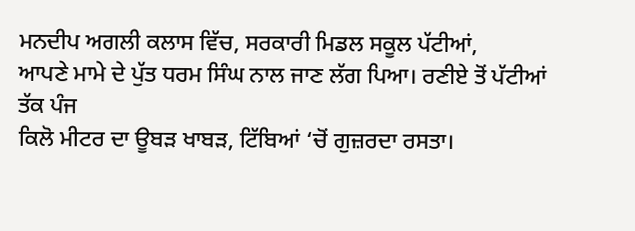ਮਨਦੀਪ ਅਗਲੀ ਕਲਾਸ ਵਿੱਚ, ਸਰਕਾਰੀ ਮਿਡਲ ਸਕੂਲ ਪੱਟੀਆਂ,
ਆਪਣੇ ਮਾਮੇ ਦੇ ਪੁੱਤ ਧਰਮ ਸਿੰਘ ਨਾਲ ਜਾਣ ਲੱਗ ਪਿਆ। ਰਣੀਏ ਤੋਂ ਪੱਟੀਆਂ ਤੱਕ ਪੰਜ
ਕਿਲੋ ਮੀਟਰ ਦਾ ਊਬੜ ਖਾਬੜ, ਟਿੱਬਿਆਂ ‘ਚੋਂ ਗੁਜ਼ਰਦਾ ਰਸਤਾ।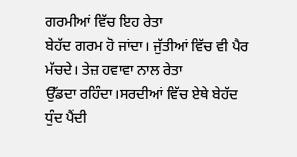ਗਰਮੀਆਂ ਵਿੱਚ ਇਹ ਰੇਤਾ
ਬੇਹੱਦ ਗਰਮ ਹੋ ਜਾਂਦਾ। ਜੁੱਤੀਆਂ ਵਿੱਚ ਵੀ ਪੈਰ ਮੱਚਦੇ। ਤੇਜ਼ ਹਵਾਵਾ ਨਾਲ ਰੇਤਾ
ਉੱਡਦਾ ਰਹਿੰਦਾ।ਸਰਦੀਆਂ ਵਿੱਚ ਏਥੇ ਬੇਹੱਦ ਧੁੰਦ ਪੈਂਦੀ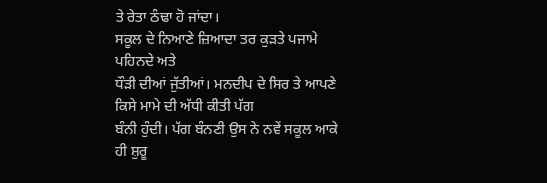ਤੇ ਰੇਤਾ ਠੰਢਾ ਹੋ ਜਾਂਦਾ।
ਸਕੂਲ ਦੇ ਨਿਆਣੇ ਜ਼ਿਆਦਾ ਤਰ ਕੁੜਤੇ ਪਜਾਮੇ ਪਹਿਨਦੇ ਅਤੇ
ਧੌੜੀ ਦੀਆਂ ਜੁੱਤੀਆਂ। ਮਨਦੀਪ ਦੇ ਸਿਰ ਤੇ ਆਪਣੇ ਕਿਸੇ ਮਾਮੇ ਦੀ ਅੱਧੀ ਕੀਤੀ ਪੱਗ
ਬੰਨੀ ਹੁੰਦੀ। ਪੱਗ ਬੰਨਣੀ ਉਸ ਨੇ ਨਵੇਂ ਸਕੂਲ ਆਕੇ ਹੀ ਸ਼ੁਰੂ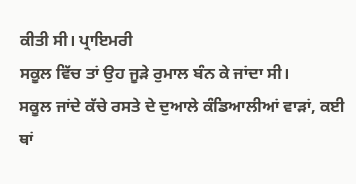ਕੀਤੀ ਸੀ। ਪ੍ਰਾਇਮਰੀ
ਸਕੂਲ ਵਿੱਚ ਤਾਂ ਉਹ ਜੂੜੇ ਰੁਮਾਲ ਬੰਨ ਕੇ ਜਾਂਦਾ ਸੀ।
ਸਕੂਲ ਜਾਂਦੇ ਕੱਚੇ ਰਸਤੇ ਦੇ ਦੁਆਲੇ ਕੰਡਿਆਲੀਆਂ ਵਾੜਾਂ, ਕਈ
ਥਾਂ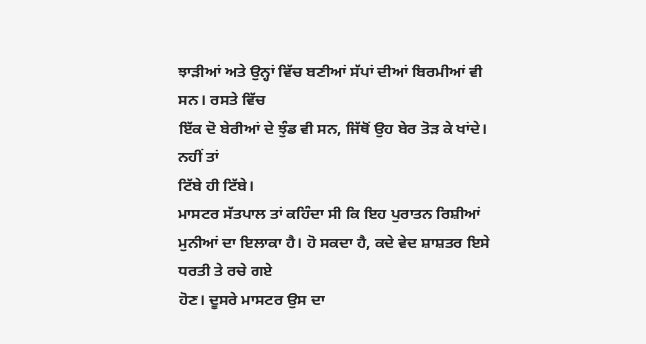ਝਾੜੀਆਂ ਅਤੇ ਉਨ੍ਹਾਂ ਵਿੱਚ ਬਣੀਆਂ ਸੱਪਾਂ ਦੀਆਂ ਬਿਰਮੀਆਂ ਵੀ ਸਨ। ਰਸਤੇ ਵਿੱਚ
ਇੱਕ ਦੋ ਬੇਰੀਆਂ ਦੇ ਝੁੰਡ ਵੀ ਸਨ, ਜਿੱਥੋਂ ਉਹ ਬੇਰ ਤੋੜ ਕੇ ਖਾਂਦੇ। ਨਹੀਂ ਤਾਂ
ਟਿੱਬੇ ਹੀ ਟਿੱਬੇ।
ਮਾਸਟਰ ਸੱਤਪਾਲ ਤਾਂ ਕਹਿੰਦਾ ਸੀ ਕਿ ਇਹ ਪੁਰਾਤਨ ਰਿਸ਼ੀਆਂ
ਮੁਨੀਆਂ ਦਾ ਇਲਾਕਾ ਹੈ। ਹੋ ਸਕਦਾ ਹੈ, ਕਦੇ ਵੇਦ ਸ਼ਾਸ਼ਤਰ ਇਸੇ ਧਰਤੀ ਤੇ ਰਚੇ ਗਏ
ਹੋਣ। ਦੂਸਰੇ ਮਾਸਟਰ ਉਸ ਦਾ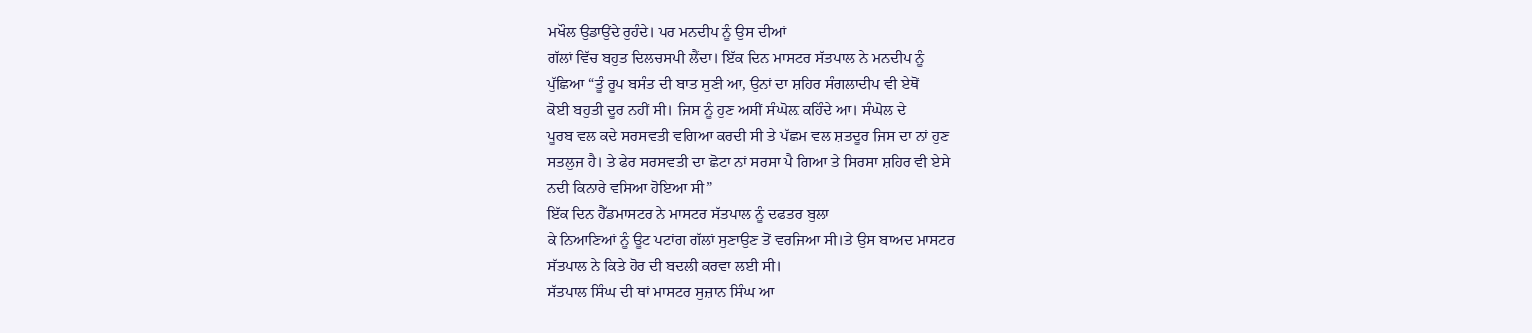ਮਖੌਲ ਉਡਾਉਂਦੇ ਰੁਹੰਦੇ। ਪਰ ਮਨਦੀਪ ਨੂੰ ਉਸ ਦੀਆਂ
ਗੱਲਾਂ ਵਿੱਚ ਬਹੁਤ ਦਿਲਚਸਪੀ ਲੈਂਦਾ। ਇੱਕ ਦਿਨ ਮਾਸਟਰ ਸੱਤਪਾਲ ਨੇ ਮਨਦੀਪ ਨੂੰ
ਪੁੱਛਿਆ “ਤੂੰ ਰੂਪ ਬਸੰਤ ਦੀ ਬਾਤ ਸੁਣੀ ਆ, ਉਨਾਂ ਦਾ ਸ਼ਹਿਰ ਸੰਗਲਾਦੀਪ ਵੀ ਏਥੋਂ
ਕੋਈ ਬਹੁਤੀ ਦੂਰ ਨਹੀਂ ਸੀ। ਜਿਸ ਨੂੰ ਹੁਣ ਅਸੀਂ ਸੰਘੋਲ਼ ਕਹਿੰਦੇ ਆ। ਸੰਘੋਲ ਦੇ
ਪੂਰਬ ਵਲ ਕਦੇ ਸਰਸਵਤੀ ਵਗਿਆ ਕਰਦੀ ਸੀ ਤੇ ਪੱਛਮ ਵਲ ਸ਼ਤਦੂਰ ਜਿਸ ਦਾ ਨਾਂ ਹੁਣ
ਸਤਲੁਜ ਹੈ। ਤੇ ਫੇਰ ਸਰਸਵਤੀ ਦਾ ਛੋਟਾ ਨਾਂ ਸਰਸਾ ਪੈ ਗਿਆ ਤੇ ਸਿਰਸਾ ਸ਼ਹਿਰ ਵੀ ਏਸੇ
ਨਦੀ ਕਿਨਾਰੇ ਵਸਿਆ ਹੋਇਆ ਸੀ”
ਇੱਕ ਦਿਨ ਹੈੱਡਮਾਸਟਰ ਨੇ ਮਾਸਟਰ ਸੱਤਪਾਲ ਨੂੰ ਦਫਤਰ ਬੁਲਾ
ਕੇ ਨਿਆਣਿਆਂ ਨੂੰ ਊਟ ਪਟਾਂਗ ਗੱਲਾਂ ਸੁਣਾਉਣ ਤੋਂ ਵਰਜਿਆ ਸੀ।ਤੇ ਉਸ ਬਾਅਦ ਮਾਸਟਰ
ਸੱਤਪਾਲ ਨੇ ਕਿਤੇ ਹੋਰ ਦੀ ਬਦਲੀ ਕਰਵਾ ਲਈ ਸੀ।
ਸੱਤਪਾਲ ਸਿੰਘ ਦੀ ਥਾਂ ਮਾਸਟਰ ਸੁਜ਼ਾਨ ਸਿੰਘ ਆ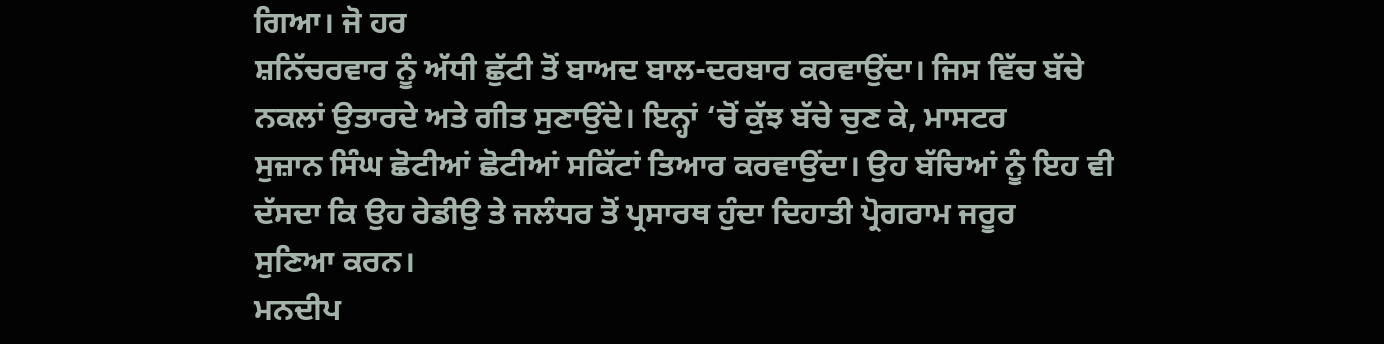ਗਿਆ। ਜੋ ਹਰ
ਸ਼ਨਿੱਚਰਵਾਰ ਨੂੰ ਅੱਧੀ ਛੁੱਟੀ ਤੋਂ ਬਾਅਦ ਬਾਲ-ਦਰਬਾਰ ਕਰਵਾਉਂਦਾ। ਜਿਸ ਵਿੱਚ ਬੱਚੇ
ਨਕਲਾਂ ਉਤਾਰਦੇ ਅਤੇ ਗੀਤ ਸੁਣਾਉਂਦੇ। ਇਨ੍ਹਾਂ ‘ਚੋਂ ਕੁੱਝ ਬੱਚੇ ਚੁਣ ਕੇ, ਮਾਸਟਰ
ਸੁਜ਼ਾਨ ਸਿੰਘ ਛੋਟੀਆਂ ਛੋਟੀਆਂ ਸਕਿੱਟਾਂ ਤਿਆਰ ਕਰਵਾਉਂਦਾ। ਉਹ ਬੱਚਿਆਂ ਨੂੰ ਇਹ ਵੀ
ਦੱਸਦਾ ਕਿ ਉਹ ਰੇਡੀਉ ਤੇ ਜਲੰਧਰ ਤੋਂ ਪ੍ਰਸਾਰਥ ਹੁੰਦਾ ਦਿਹਾਤੀ ਪ੍ਰੋਗਰਾਮ ਜਰੂਰ
ਸੁਣਿਆ ਕਰਨ।
ਮਨਦੀਪ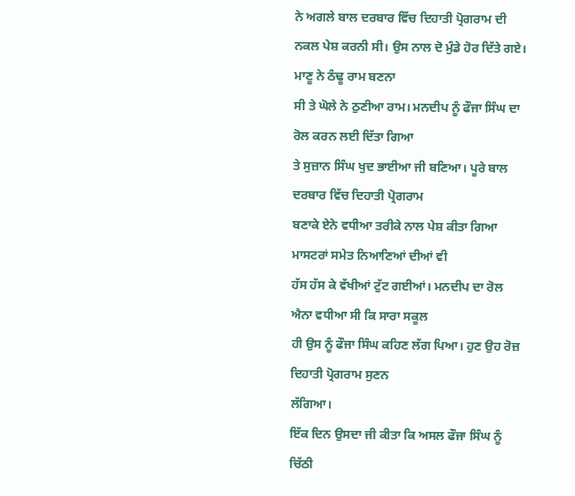ਨੇ ਅਗਲੇ ਬਾਲ ਦਰਬਾਰ ਵਿੱਚ ਦਿਹਾਤੀ ਪ੍ਰੋਗਰਾਮ ਦੀ
ਨਕਲ ਪੇਸ਼ ਕਰਨੀ ਸੀ। ਉਸ ਨਾਲ ਦੋ ਮੁੰਡੇ ਹੋਰ ਦਿੱਤੇ ਗਏ। ਮਾਣੂ ਨੇ ਠੰਢੂ ਰਾਮ ਬਣਨਾ
ਸੀ ਤੇ ਘੋਲੇ ਨੇ ਠੁਣੀਆ ਰਾਮ। ਮਨਦੀਪ ਨੂੰ ਫੌਜਾ ਸਿੰਘ ਦਾ ਰੋਲ ਕਰਨ ਲਈ ਦਿੱਤਾ ਗਿਆ
ਤੇ ਸੁਜ਼ਾਨ ਸਿੰਘ ਖੁਦ ਭਾਈਆ ਜੀ ਬਣਿਆ। ਪੂਰੇ ਬਾਲ ਦਰਬਾਰ ਵਿੱਚ ਦਿਹਾਤੀ ਪ੍ਰੋਗਰਾਮ
ਬਣਾਕੇ ਏਨੇ ਵਧੀਆ ਤਰੀਕੇ ਨਾਲ ਪੇਸ਼ ਕੀਤਾ ਗਿਆ ਮਾਸਟਰਾਂ ਸਮੇਤ ਨਿਆਣਿਆਂ ਦੀਆਂ ਵੀ
ਹੱਸ ਹੱਸ ਕੇ ਵੱਖੀਆਂ ਟੁੱਟ ਗਈਆਂ। ਮਨਦੀਪ ਦਾ ਰੋਲ ਐਨਾ ਵਧੀਆ ਸੀ ਕਿ ਸਾਰਾ ਸਕੂਲ
ਹੀ ਉਸ ਨੂੰ ਫੌਜਾ ਸਿੰਘ ਕਹਿਣ ਲੱਗ ਪਿਆ। ਹੁਣ ਉਹ ਰੋਜ਼ ਦਿਹਾਤੀ ਪ੍ਰੋਗਰਾਮ ਸੁਣਨ
ਲੱਗਿਆ।
ਇੱਕ ਦਿਨ ਉਸਦਾ ਜੀ ਕੀਤਾ ਕਿ ਅਸਲ ਫੌਜਾ ਸਿੰਘ ਨੂੰ ਚਿੱਠੀ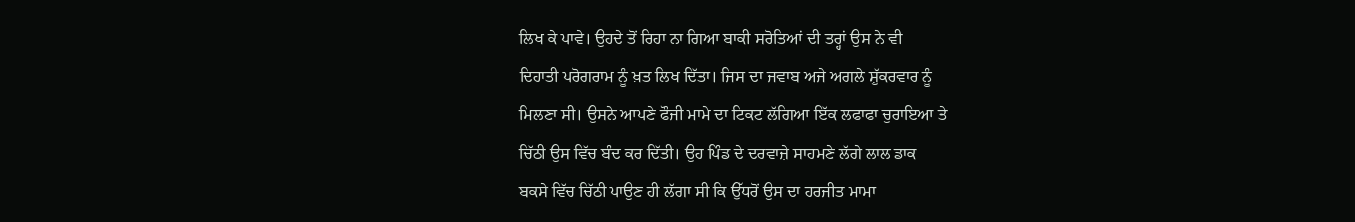ਲਿਖ ਕੇ ਪਾਵੇ। ਉਹਦੇ ਤੋਂ ਰਿਹਾ ਨਾ ਗਿਆ ਬਾਕੀ ਸਰੋਤਿਆਂ ਦੀ ਤਰ੍ਹਾਂ ਉਸ ਨੇ ਵੀ
ਦਿਹਾਤੀ ਪਰੋਗਰਾਮ ਨੂੰ ਖ਼ਤ ਲਿਖ ਦਿੱਤਾ। ਜਿਸ ਦਾ ਜਵਾਬ ਅਜੇ ਅਗਲੇ ਸ਼ੁੱਕਰਵਾਰ ਨੂੰ
ਮਿਲਣਾ ਸੀ। ਉਸਨੇ ਆਪਣੇ ਫੌਜੀ ਮਾਮੇ ਦਾ ਟਿਕਟ ਲੱਗਿਆ ਇੱਕ ਲਫਾਫਾ ਚੁਰਾਇਆ ਤੇ
ਚਿੱਠੀ ਉਸ ਵਿੱਚ ਬੰਦ ਕਰ ਦਿੱਤੀ। ਉਹ ਪਿੰਡ ਦੇ ਦਰਵਾਜ਼ੇ ਸਾਹਮਣੇ ਲੱਗੇ ਲਾਲ ਡਾਕ
ਬਕਸੇ ਵਿੱਚ ਚਿੱਠੀ ਪਾਉਣ ਹੀ ਲੱਗਾ ਸੀ ਕਿ ਉੱਧਰੋਂ ਉਸ ਦਾ ਹਰਜੀਤ ਮਾਮਾ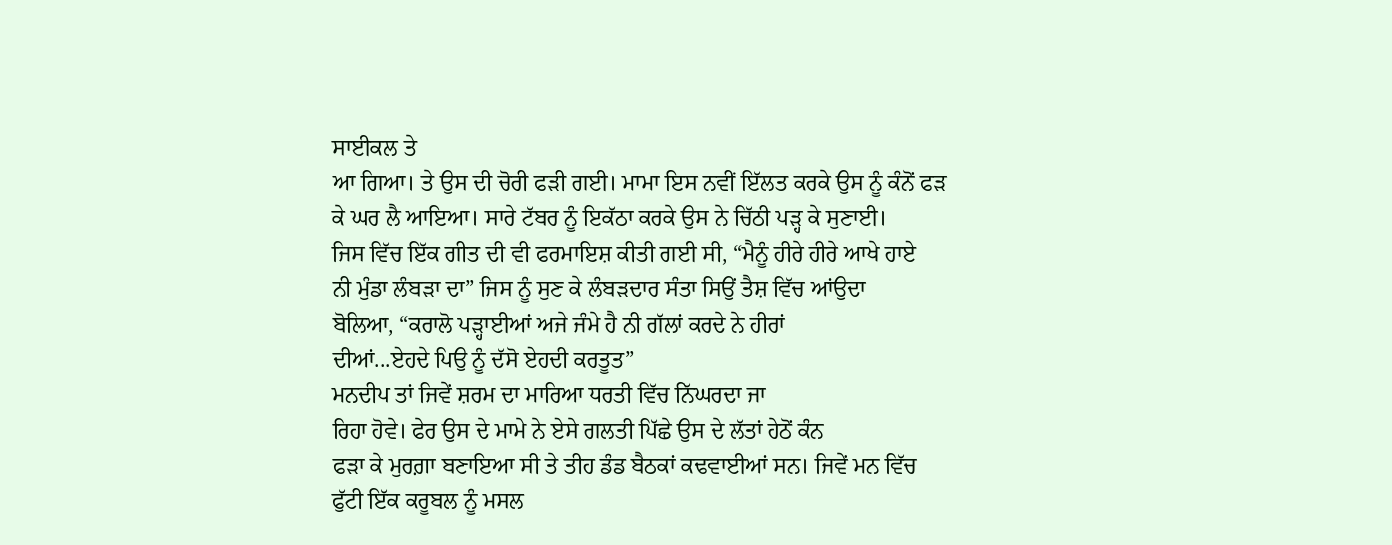ਸਾਈਕਲ ਤੇ
ਆ ਗਿਆ। ਤੇ ਉਸ ਦੀ ਚੋਰੀ ਫੜੀ ਗਈ। ਮਾਮਾ ਇਸ ਨਵੀਂ ਇੱਲਤ ਕਰਕੇ ਉਸ ਨੂੰ ਕੰਨੋਂ ਫੜ
ਕੇ ਘਰ ਲੈ ਆਇਆ। ਸਾਰੇ ਟੱਬਰ ਨੂੰ ਇਕੱਠਾ ਕਰਕੇ ਉਸ ਨੇ ਚਿੱਠੀ ਪੜ੍ਹ ਕੇ ਸੁਣਾਈ।
ਜਿਸ ਵਿੱਚ ਇੱਕ ਗੀਤ ਦੀ ਵੀ ਫਰਮਾਇਸ਼ ਕੀਤੀ ਗਈ ਸੀ, “ਮੈਨੂੰ ਹੀਰੇ ਹੀਰੇ ਆਖੇ ਹਾਏ
ਨੀ ਮੁੰਡਾ ਲੰਬੜਾ ਦਾ” ਜਿਸ ਨੂੰ ਸੁਣ ਕੇ ਲੰਬੜਦਾਰ ਸੰਤਾ ਸਿਉਂ ਤੈਸ਼ ਵਿੱਚ ਆਂਉਦਾ
ਬੋਲਿਆ, “ਕਰਾਲੋ ਪੜ੍ਹਾਈਆਂ ਅਜੇ ਜੰਮੇ ਹੈ ਨੀ ਗੱਲਾਂ ਕਰਦੇ ਨੇ ਹੀਰਾਂ
ਦੀਆਂ...ਏਹਦੇ ਪਿਉ ਨੂੰ ਦੱਸੋ ਏਹਦੀ ਕਰਤੂਤ”
ਮਨਦੀਪ ਤਾਂ ਜਿਵੇਂ ਸ਼ਰਮ ਦਾ ਮਾਰਿਆ ਧਰਤੀ ਵਿੱਚ ਨਿੱਘਰਦਾ ਜਾ
ਰਿਹਾ ਹੋਵੇ। ਫੇਰ ਉਸ ਦੇ ਮਾਮੇ ਨੇ ਏਸੇ ਗਲਤੀ ਪਿੱਛੇ ਉਸ ਦੇ ਲੱਤਾਂ ਹੇਠੋਂ ਕੰਨ
ਫੜਾ ਕੇ ਮੁਰਗ਼ਾ ਬਣਾਇਆ ਸੀ ਤੇ ਤੀਹ ਡੰਡ ਬੈਠਕਾਂ ਕਢਵਾਈਆਂ ਸਨ। ਜਿਵੇਂ ਮਨ ਵਿੱਚ
ਫੁੱਟੀ ਇੱਕ ਕਰੂਬਲ ਨੂੰ ਮਸਲ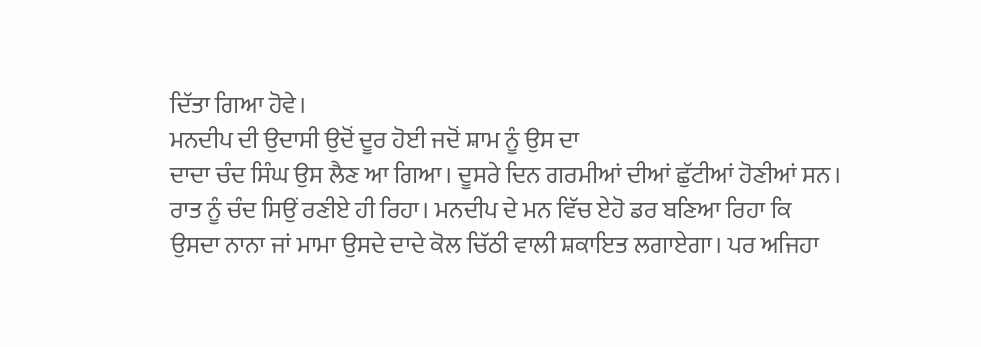ਦਿੱਤਾ ਗਿਆ ਹੋਵੇ।
ਮਨਦੀਪ ਦੀ ਉਦਾਸੀ ਉਦੋਂ ਦੂਰ ਹੋਈ ਜਦੋਂ ਸ਼ਾਮ ਨੂੰ ਉਸ ਦਾ
ਦਾਦਾ ਚੰਦ ਸਿੰਘ ਉਸ ਲੈਣ ਆ ਗਿਆ। ਦੂਸਰੇ ਦਿਨ ਗਰਮੀਆਂ ਦੀਆਂ ਛੁੱਟੀਆਂ ਹੋਣੀਆਂ ਸਨ।
ਰਾਤ ਨੂੰ ਚੰਦ ਸਿਉਂ ਰਣੀਏ ਹੀ ਰਿਹਾ। ਮਨਦੀਪ ਦੇ ਮਨ ਵਿੱਚ ਏਹੋ ਡਰ ਬਣਿਆ ਰਿਹਾ ਕਿ
ਉਸਦਾ ਨਾਨਾ ਜਾਂ ਮਾਮਾ ਉਸਦੇ ਦਾਦੇ ਕੋਲ ਚਿੱਠੀ ਵਾਲੀ ਸ਼ਕਾਇਤ ਲਗਾਏਗਾ। ਪਰ ਅਜਿਹਾ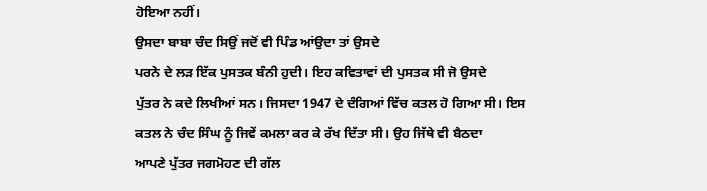ਹੋਇਆ ਨਹੀਂ।
ਉਸਦਾ ਬਾਬਾ ਚੰਦ ਸਿਉਂ ਜਦੋਂ ਵੀ ਪਿੰਡ ਆਂਉਦਾ ਤਾਂ ਉਸਦੇ
ਪਰਨੇ ਦੇ ਲੜ ਇੱਕ ਪੁਸਤਕ ਬੰਨੀ ਹੁਦੀ। ਇਹ ਕਵਿਤਾਵਾਂ ਦੀ ਪੁਸਤਕ ਸੀ ਜੋ ਉਸਦੇ
ਪੁੱਤਰ ਨੇ ਕਦੇ ਲਿਖੀਆਂ ਸਨ। ਜਿਸਦਾ 1947 ਦੇ ਦੰਗਿਆਂ ਵਿੱਚ ਕਤਲ ਹੋ ਗਿਆ ਸੀ। ਇਸ
ਕਤਲ ਨੇ ਚੰਦ ਸਿੰਘ ਨੂੰ ਜਿਵੇਂ ਕਮਲਾ ਕਰ ਕੇ ਰੱਖ ਦਿੱਤਾ ਸੀ। ਉਹ ਜਿੱਥੇ ਵੀ ਬੈਠਦਾ
ਆਪਣੇ ਪੁੱਤਰ ਜਗਮੋਹਣ ਦੀ ਗੱਲ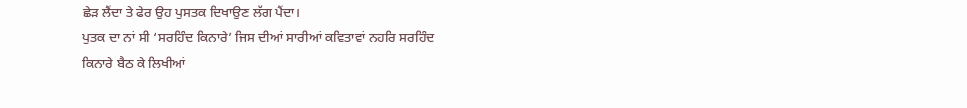ਛੇੜ ਲੈਂਦਾ ਤੇ ਫੇਰ ਉਹ ਪੁਸਤਕ ਦਿਖਾਉਣ ਲੱਗ ਪੈਂਦਾ।
ਪੁਤਕ ਦਾ ਨਾਂ ਸੀ ‘ਸਰਹਿੰਦ ਕਿਨਾਰੇ’ ਜਿਸ ਦੀਆਂ ਸਾਰੀਆਂ ਕਵਿਤਾਵਾਂ ਨਹਰਿ ਸਰਹਿੰਦ
ਕਿਨਾਰੇ ਬੈਠ ਕੇ ਲਿਖੀਆਂ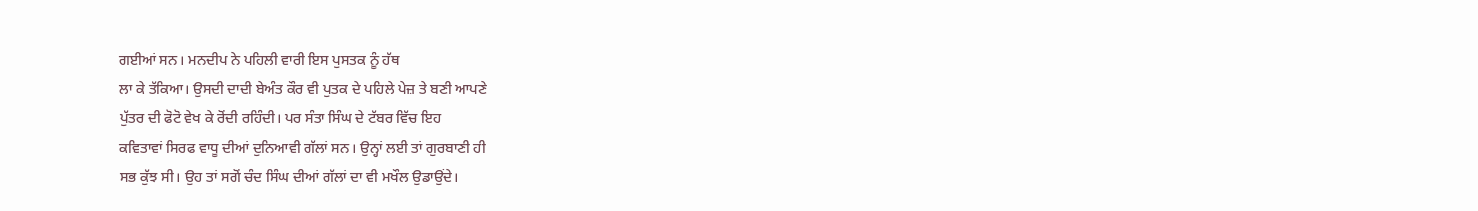ਗਈਆਂ ਸਨ। ਮਨਦੀਪ ਨੇ ਪਹਿਲੀ ਵਾਰੀ ਇਸ ਪੁਸਤਕ ਨੂੰ ਹੱਥ
ਲਾ ਕੇ ਤੱਕਿਆ। ਉਸਦੀ ਦਾਦੀ ਬੇਅੰਤ ਕੌਰ ਵੀ ਪੁਤਕ ਦੇ ਪਹਿਲੇ ਪੇਜ਼ ਤੇ ਬਣੀ ਆਪਣੇ
ਪੁੱਤਰ ਦੀ ਫੋਟੋ ਵੇਖ ਕੇ ਰੋਂਦੀ ਰਹਿੰਦੀ। ਪਰ ਸੰਤਾ ਸਿੰਘ ਦੇ ਟੱਬਰ ਵਿੱਚ ਇਹ
ਕਵਿਤਾਵਾਂ ਸਿਰਫ ਵਾਧੂ ਦੀਆਂ ਦੁਨਿਆਵੀ ਗੱਲਾਂ ਸਨ। ਉਨ੍ਹਾਂ ਲਈ ਤਾਂ ਗੁਰਬਾਣੀ ਹੀ
ਸਭ ਕੁੱਝ ਸੀ। ਉਹ ਤਾਂ ਸਗੋਂ ਚੰਦ ਸਿੰਘ ਦੀਆਂ ਗੱਲਾਂ ਦਾ ਵੀ ਮਖੌਲ ਉਡਾਉਂਦੇ।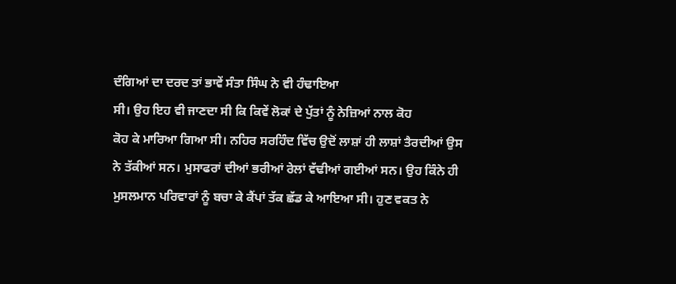ਦੰਗਿਆਂ ਦਾ ਦਰਦ ਤਾਂ ਭਾਵੇਂ ਸੰਤਾ ਸਿੰਘ ਨੇ ਵੀ ਹੰਢਾਇਆ
ਸੀ। ਉਹ ਇਹ ਵੀ ਜਾਣਦਾ ਸੀ ਕਿ ਕਿਵੇਂ ਲੋਕਾਂ ਦੇ ਪੁੱਤਾਂ ਨੂੰ ਨੇਜ਼ਿਆਂ ਨਾਲ ਕੋਹ
ਕੋਹ ਕੇ ਮਾਰਿਆ ਗਿਆ ਸੀ। ਨਹਿਰ ਸਰਹਿੰਦ ਵਿੱਚ ਉਦੋਂ ਲਾਸ਼ਾਂ ਹੀ ਲਾਸ਼ਾਂ ਤੈਰਦੀਆਂ ਉਸ
ਨੇ ਤੱਕੀਆਂ ਸਨ। ਮੁਸਾਫਰਾਂ ਦੀਆਂ ਭਰੀਆਂ ਰੇਲਾਂ ਵੱਢੀਆਂ ਗਈਆਂ ਸਨ। ਉਹ ਕਿੰਨੇ ਹੀ
ਮੁਸਲਮਾਨ ਪਰਿਵਾਰਾਂ ਨੂੰ ਬਚਾ ਕੇ ਕੈਂਪਾਂ ਤੱਕ ਛੱਡ ਕੇ ਆਇਆ ਸੀ। ਹੁਣ ਵਕਤ ਨੇ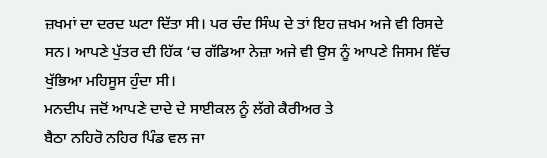ਜ਼ਖਮਾਂ ਦਾ ਦਰਦ ਘਟਾ ਦਿੱਤਾ ਸੀ। ਪਰ ਚੰਦ ਸਿੰਘ ਦੇ ਤਾਂ ਇਹ ਜ਼ਖਮ ਅਜੇ ਵੀ ਰਿਸਦੇ
ਸਨ। ਆਪਣੇ ਪੁੱਤਰ ਦੀ ਹਿੱਕ ‘ਚ ਗੱਡਿਆ ਨੇਜ਼ਾ ਅਜੇ ਵੀ ਉਸ ਨੂੰ ਆਪਣੇ ਜਿਸਮ ਵਿੱਚ
ਖੁੱਭਿਆ ਮਹਿਸੂਸ ਹੁੰਦਾ ਸੀ।
ਮਨਦੀਪ ਜਦੋਂ ਆਪਣੇ ਦਾਦੇ ਦੇ ਸਾਈਕਲ ਨੂੰ ਲੱਗੇ ਕੈਰੀਅਰ ਤੇ
ਬੈਠਾ ਨਹਿਰੋ ਨਹਿਰ ਪਿੰਡ ਵਲ ਜਾ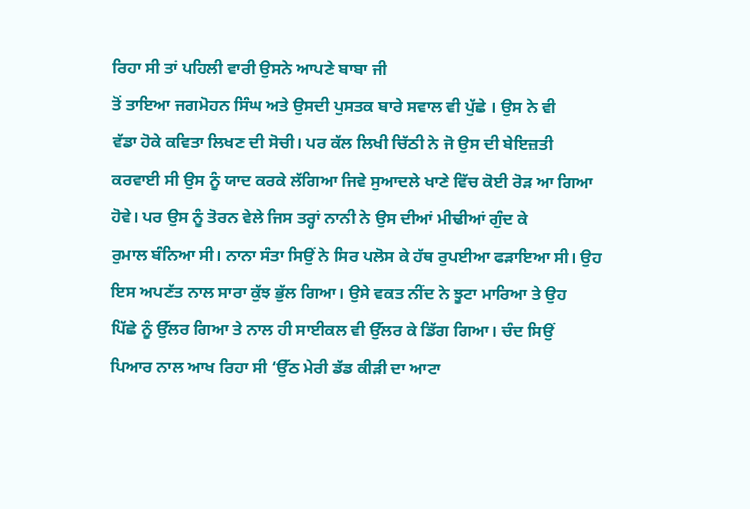ਰਿਹਾ ਸੀ ਤਾਂ ਪਹਿਲੀ ਵਾਰੀ ਉਸਨੇ ਆਪਣੇ ਬਾਬਾ ਜੀ
ਤੋਂ ਤਾਇਆ ਜਗਮੋਹਨ ਸਿੰਘ ਅਤੇ ਉਸਦੀ ਪੁਸਤਕ ਬਾਰੇ ਸਵਾਲ ਵੀ ਪੁੱਛੇ । ਉਸ ਨੇ ਵੀ
ਵੱਡਾ ਹੋਕੇ ਕਵਿਤਾ ਲਿਖਣ ਦੀ ਸੋਚੀ। ਪਰ ਕੱਲ ਲਿਖੀ ਚਿੱਠੀ ਨੇ ਜੋ ਉਸ ਦੀ ਬੇਇਜ਼ਤੀ
ਕਰਵਾਈ ਸੀ ਉਸ ਨੂੰ ਯਾਦ ਕਰਕੇ ਲੱਗਿਆ ਜਿਵੇ ਸੁਆਦਲੇ ਖਾਣੇ ਵਿੱਚ ਕੋਈ ਰੋੜ ਆ ਗਿਆ
ਹੋਵੇ। ਪਰ ਉਸ ਨੂੰ ਤੋਰਨ ਵੇਲੇ ਜਿਸ ਤਰ੍ਹਾਂ ਨਾਨੀ ਨੇ ਉਸ ਦੀਆਂ ਮੀਢੀਆਂ ਗੁੰਦ ਕੇ
ਰੁਮਾਲ ਬੰਨਿਆ ਸੀ। ਨਾਨਾ ਸੰਤਾ ਸਿਉਂ ਨੇ ਸਿਰ ਪਲੋਸ ਕੇ ਹੱਥ ਰੁਪਈਆ ਫੜਾਇਆ ਸੀ। ਉਹ
ਇਸ ਅਪਣੱਤ ਨਾਲ ਸਾਰਾ ਕੁੱਝ ਭੁੱਲ ਗਿਆ। ਉਸੇ ਵਕਤ ਨੀਂਦ ਨੇ ਝੂਟਾ ਮਾਰਿਆ ਤੇ ਉਹ
ਪਿੱਛੇ ਨੂੰ ਉੱਲਰ ਗਿਆ ਤੇ ਨਾਲ ਹੀ ਸਾਈਕਲ ਵੀ ਉੱਲਰ ਕੇ ਡਿੱਗ ਗਿਆ। ਚੰਦ ਸਿਉਂ
ਪਿਆਰ ਨਾਲ ਆਖ ਰਿਹਾ ਸੀ ‘ਉੱਠ ਮੇਰੀ ਡੱਡ ਕੀੜੀ ਦਾ ਆਟਾ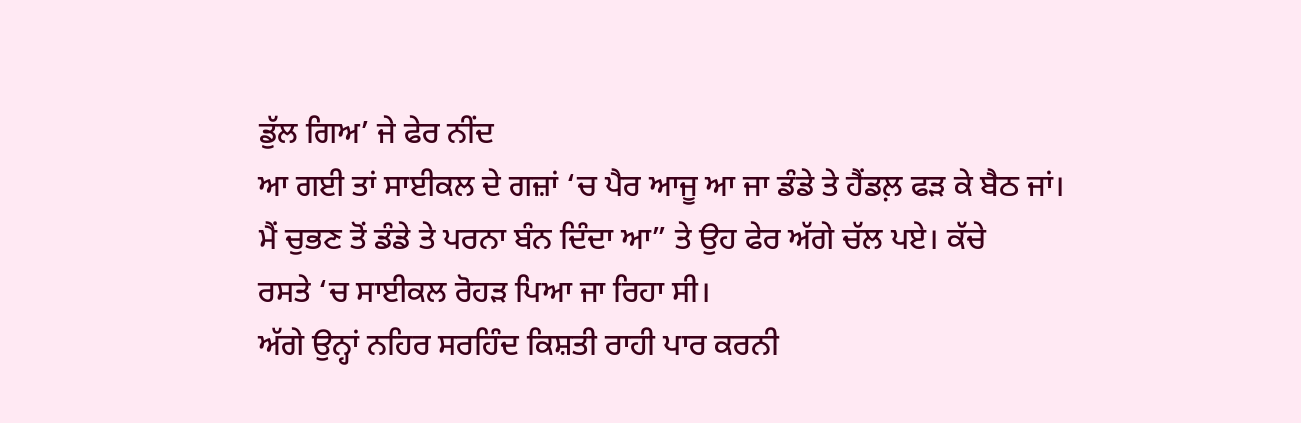ਡੁੱਲ ਗਿਅ’ ਜੇ ਫੇਰ ਨੀਂਦ
ਆ ਗਈ ਤਾਂ ਸਾਈਕਲ ਦੇ ਗਜ਼ਾਂ ‘ਚ ਪੈਰ ਆਜੂ ਆ ਜਾ ਡੰਡੇ ਤੇ ਹੈਂਡਲ਼ ਫੜ ਕੇ ਬੈਠ ਜਾਂ।
ਮੈਂ ਚੁਭਣ ਤੋਂ ਡੰਡੇ ਤੇ ਪਰਨਾ ਬੰਨ ਦਿੰਦਾ ਆ” ਤੇ ਉਹ ਫੇਰ ਅੱਗੇ ਚੱਲ ਪਏ। ਕੱਚੇ
ਰਸਤੇ ‘ਚ ਸਾਈਕਲ ਰੋਹੜ ਪਿਆ ਜਾ ਰਿਹਾ ਸੀ।
ਅੱਗੇ ਉਨ੍ਹਾਂ ਨਹਿਰ ਸਰਹਿੰਦ ਕਿਸ਼ਤੀ ਰਾਹੀ ਪਾਰ ਕਰਨੀ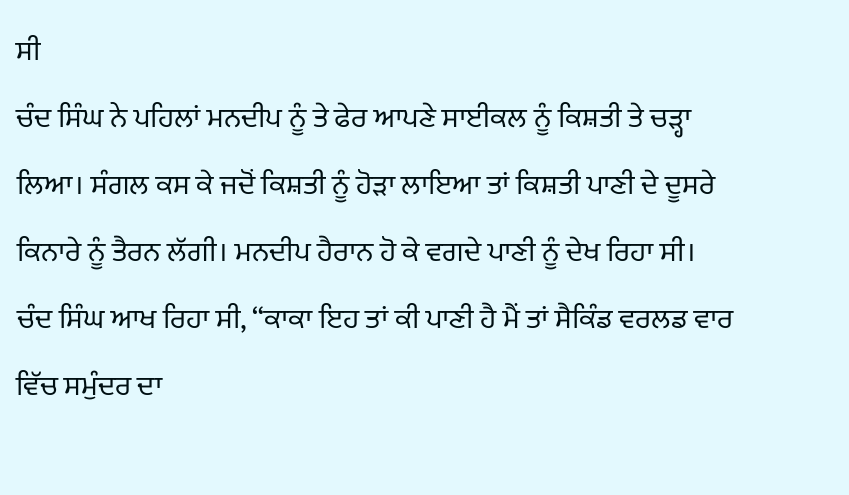ਸੀ
ਚੰਦ ਸਿੰਘ ਨੇ ਪਹਿਲਾਂ ਮਨਦੀਪ ਨੂੰ ਤੇ ਫੇਰ ਆਪਣੇ ਸਾਈਕਲ ਨੂੰ ਕਿਸ਼ਤੀ ਤੇ ਚੜ੍ਹਾ
ਲਿਆ। ਸੰਗਲ ਕਸ ਕੇ ਜਦੋਂ ਕਿਸ਼ਤੀ ਨੂੰ ਹੋੜਾ ਲਾਇਆ ਤਾਂ ਕਿਸ਼ਤੀ ਪਾਣੀ ਦੇ ਦੂਸਰੇ
ਕਿਨਾਰੇ ਨੂੰ ਤੈਰਨ ਲੱਗੀ। ਮਨਦੀਪ ਹੈਰਾਨ ਹੋ ਕੇ ਵਗਦੇ ਪਾਣੀ ਨੂੰ ਦੇਖ ਰਿਹਾ ਸੀ।
ਚੰਦ ਸਿੰਘ ਆਖ ਰਿਹਾ ਸੀ, “ਕਾਕਾ ਇਹ ਤਾਂ ਕੀ ਪਾਣੀ ਹੈ ਮੈਂ ਤਾਂ ਸੈਕਿੰਡ ਵਰਲਡ ਵਾਰ
ਵਿੱਚ ਸਮੁੰਦਰ ਦਾ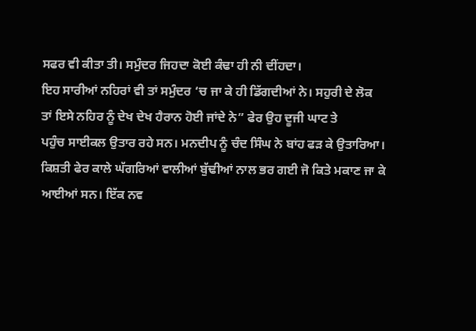ਸਫਰ ਵੀ ਕੀਤਾ ਤੀ। ਸਮੁੰਦਰ ਜਿਹਦਾ ਕੋਈ ਕੰਢਾ ਹੀ ਨੀ ਦੀਂਹਦਾ।
ਇਹ ਸਾਰੀਆਂ ਨਹਿਰਾਂ ਵੀ ਤਾਂ ਸਮੁੰਦਰ ‘ਚ ਜਾ ਕੇ ਹੀ ਡਿੱਗਦੀਆਂ ਨੇ। ਸਹੁਰੀ ਦੇ ਲੋਕ
ਤਾਂ ਇਸੇ ਨਹਿਰ ਨੂੰ ਦੇਖ ਦੇਖ ਹੈਰਾਨ ਹੋਈ ਜਾਂਦੇ ਨੇ” ਫੇਰ ਉਹ ਦੂਜੀ ਘਾਟ ਤੇ
ਪਹੁੰਚ ਸਾਈਕਲ ਉਤਾਰ ਰਹੇ ਸਨ। ਮਨਦੀਪ ਨੂੰ ਚੰਦ ਸਿੰਘ ਨੇ ਬਾਂਹ ਫੜ ਕੇ ਉਤਾਰਿਆ।
ਕਿਸ਼ਤੀ ਫੇਰ ਕਾਲੇ ਘੱਗਰਿਆਂ ਵਾਲੀਆਂ ਬੁੱਢੀਆਂ ਨਾਲ ਭਰ ਗਈ ਜੋ ਕਿਤੇ ਮਕਾਣ ਜਾ ਕੇ
ਆਈਆਂ ਸਨ। ਇੱਕ ਨਵ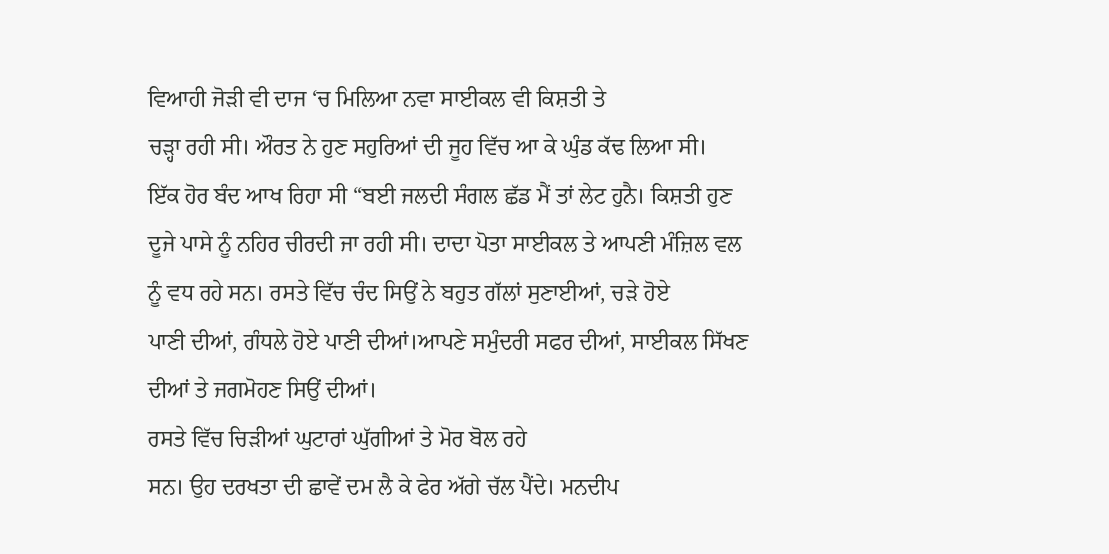ਵਿਆਹੀ ਜੋੜੀ ਵੀ ਦਾਜ ‘ਚ ਮਿਲਿਆ ਨਵਾ ਸਾਈਕਲ ਵੀ ਕਿਸ਼ਤੀ ਤੇ
ਚੜ੍ਹਾ ਰਹੀ ਸੀ। ਔਰਤ ਨੇ ਹੁਣ ਸਹੁਰਿਆਂ ਦੀ ਜੂਹ ਵਿੱਚ ਆ ਕੇ ਘੁੰਡ ਕੱਢ ਲਿਆ ਸੀ।
ਇੱਕ ਹੋਰ ਬੰਦ ਆਖ ਰਿਹਾ ਸੀ “ਬਈ ਜਲਦੀ ਸੰਗਲ ਛੱਡ ਮੈਂ ਤਾਂ ਲੇਟ ਹੁਨੈ। ਕਿਸ਼ਤੀ ਹੁਣ
ਦੂਜੇ ਪਾਸੇ ਨੂੰ ਨਹਿਰ ਚੀਰਦੀ ਜਾ ਰਹੀ ਸੀ। ਦਾਦਾ ਪੋਤਾ ਸਾਈਕਲ ਤੇ ਆਪਣੀ ਮੰਜ਼ਿਲ ਵਲ
ਨੂੰ ਵਧ ਰਹੇ ਸਨ। ਰਸਤੇ ਵਿੱਚ ਚੰਦ ਸਿਉਂ ਨੇ ਬਹੁਤ ਗੱਲਾਂ ਸੁਣਾਈਆਂ, ਚੜੇ ਹੋਏ
ਪਾਣੀ ਦੀਆਂ, ਗੰਧਲੇ ਹੋਏ ਪਾਣੀ ਦੀਆਂ।ਆਪਣੇ ਸਮੁੰਦਰੀ ਸਫਰ ਦੀਆਂ, ਸਾਈਕਲ ਸਿੱਖਣ
ਦੀਆਂ ਤੇ ਜਗਮੋਹਣ ਸਿਉਂ ਦੀਆਂ।
ਰਸਤੇ ਵਿੱਚ ਚਿੜੀਆਂ ਘੁਟਾਰਾਂ ਘੁੱਗੀਆਂ ਤੇ ਮੋਰ ਬੋਲ ਰਹੇ
ਸਨ। ਉਹ ਦਰਖਤਾ ਦੀ ਛਾਵੇਂ ਦਮ ਲੈ ਕੇ ਫੇਰ ਅੱਗੇ ਚੱਲ ਪੈਂਦੇ। ਮਨਦੀਪ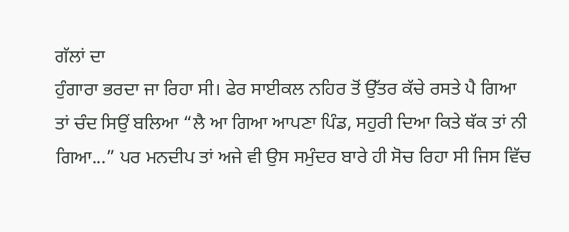ਗੱਲਾਂ ਦਾ
ਹੁੰਗਾਰਾ ਭਰਦਾ ਜਾ ਰਿਹਾ ਸੀ। ਫੇਰ ਸਾਈਕਲ ਨਹਿਰ ਤੋਂ ਉੱਤਰ ਕੱਚੇ ਰਸਤੇ ਪੈ ਗਿਆ
ਤਾਂ ਚੰਦ ਸਿਉਂ ਬਲਿਆ “ਲੈ ਆ ਗਿਆ ਆਪਣਾ ਪਿੰਡ, ਸਹੁਰੀ ਦਿਆ ਕਿਤੇ ਥੱਕ ਤਾਂ ਨੀ
ਗਿਆ...” ਪਰ ਮਨਦੀਪ ਤਾਂ ਅਜੇ ਵੀ ਉਸ ਸਮੁੰਦਰ ਬਾਰੇ ਹੀ ਸੋਚ ਰਿਹਾ ਸੀ ਜਿਸ ਵਿੱਚ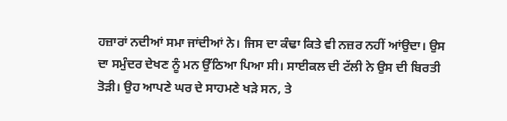ਹਜ਼ਾਰਾਂ ਨਦੀਆਂ ਸਮਾ ਜਾਂਦੀਆਂ ਨੇ। ਜਿਸ ਦਾ ਕੰਢਾ ਕਿਤੇ ਵੀ ਨਜ਼ਰ ਨਹੀਂ ਆਂਉਦਾ। ਉਸ
ਦਾ ਸਮੁੰਦਰ ਦੇਖਣ ਨੂੰ ਮਨ ਉੱਠਿਆ ਪਿਆ ਸੀ। ਸਾਈਕਲ ਦੀ ਟੱਲੀ ਨੇ ਉਸ ਦੀ ਬਿਰਤੀ
ਤੋੜੀ। ਉਹ ਆਪਣੇ ਘਰ ਦੇ ਸਾਹਮਣੇ ਖੜੇ ਸਨ, ਤੇ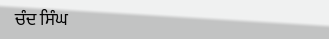ਚੰਦ ਸਿੰਘ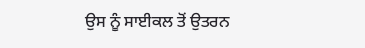ਉਸ ਨੂੰ ਸਾਈਕਲ ਤੋਂ ਉਤਰਨ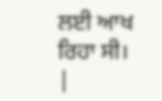ਲਈ ਆਖ ਰਿਹਾ ਸੀ।
|